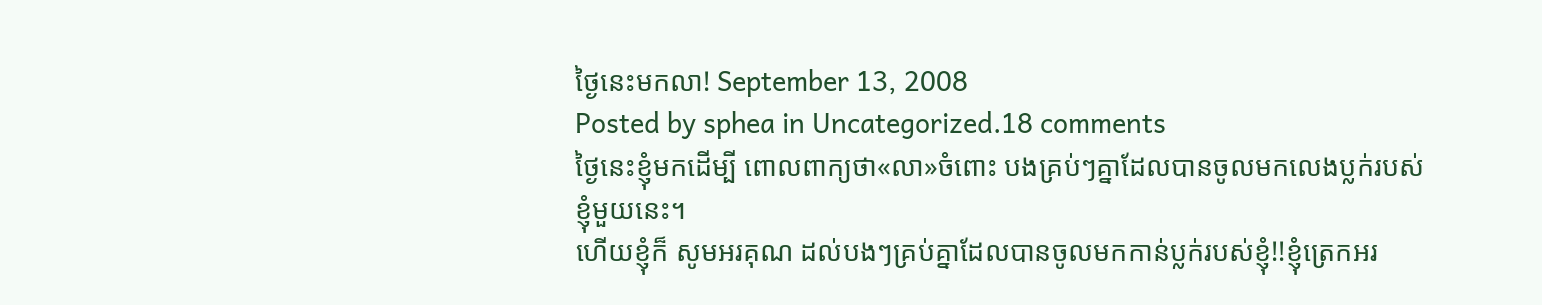ថ្ងៃនេះមកលា! September 13, 2008
Posted by sphea in Uncategorized.18 comments
ថ្ងៃនេះខ្ញុំមកដើម្បី ពោលពាក្យថា«លា»ចំពោះ បងគ្រប់ៗគ្នាដែលបានចូលមកលេងប្លក់របស់ខ្ញុំមួយនេះ។
ហើយខ្ញុំក៏ សូមអរគុណ ដល់បងៗគ្រប់គ្នាដែលបានចូលមកកាន់ប្លក់របស់ខ្ញុំ!!ខ្ញុំត្រេកអរ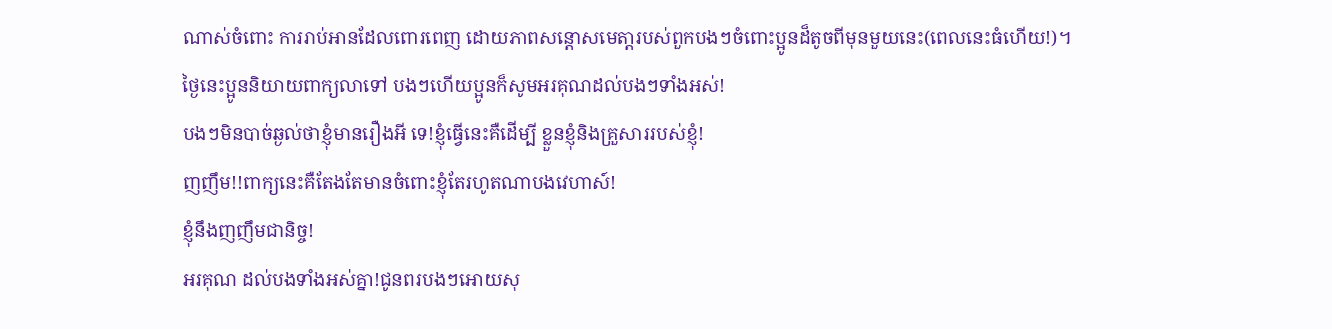ណាស់ចំពោះ ការរាប់អានដែលពោរពេញ ដោយភាពសន្តោសមេតា្តរបស់ពួកបងៗចំពោះប្អូនដ៏តូចពីមុនមួយនេះ(ពេលនេះធំហើយ!)។
ថ្ងៃនេះប្អូននិយាយពាក្យលាទៅ បងៗហើយប្អូនក៏សូមអរគុណដល់បងៗទាំងអស់!
បងៗមិនបាច់ឆ្ងល់ថាខ្ញុំមានរឿងអី ទេ!ខ្ញុំធ្វើនេះគឺដើម្បី ខ្លួនខ្ញុំនិងគ្រួសាររបស់ខ្ញុំ!
ញញឹម!!ពាក្យនេះគឺតែងតែមានចំពោះខ្ញុំតែរហូតណាបងវេហាស៍!
ខ្ញុំនឹងញញឹមជានិច្ច!
អរគុណ ដល់បងទាំងអស់គ្នា!ជូនពរបងៗអោយសុ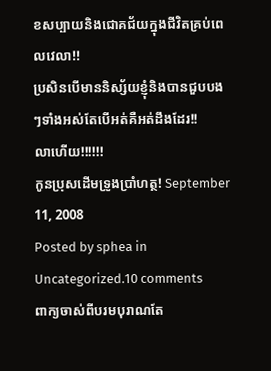ខសប្បាយនិងជោគជ័យក្នុងជីវិតគ្រប់ពេលវេលា!!
ប្រសិនបើមាននិស្ស័យខ្ញុំនិងបានជួបបងៗទាំងអស់តែបើអត់គឺអត់ដឹងដែរ!!
លាហើយ!!!!!!
កូនប្រុសដើមទ្រូងប្រាំហត្ថ! September 11, 2008
Posted by sphea in Uncategorized.10 comments
ពាក្យចាស់ពីបរមបុរាណតែ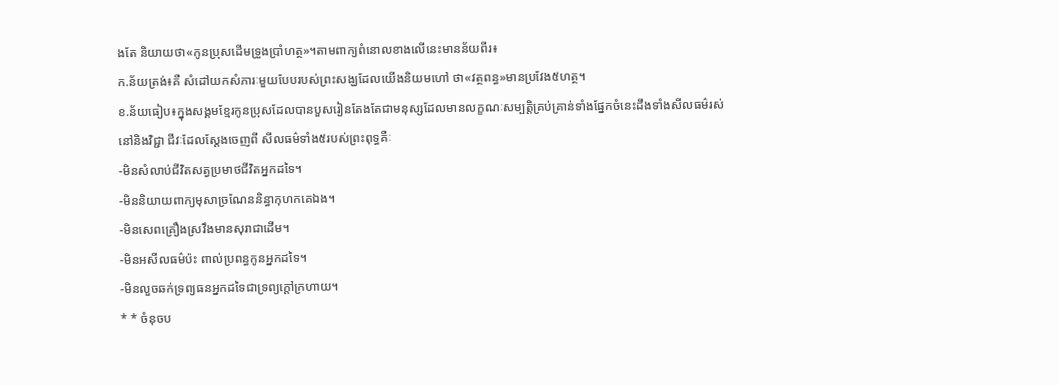ងតែ និយាយថា«កូនប្រុសដើមទ្រូងប្រាំហត្ថ»។តាមពាក្យពំនោលខាងលើនេះមានន័យពីរ៖
ក.ន័យត្រង់៖គឺ សំដៅយកសំភារៈមួយបែបរបស់ព្រះសង្ឃដែលយើងនិយមហៅ ថា«វត្ថពន្ធ»មានប្រវែង៥ហត្ថ។
ខ.ន័យធៀប៖ក្នុងសង្គមខ្មែរកូនប្រុសដែលបានបួសរៀនតែងតែជាមនុស្សដែលមានលក្ខណៈសម្បត្តិគ្រប់គ្រាន់ទាំងផ្នែកចំនេះដឹងទាំងសីលធម៌រស់នៅនិងវិជ្ជា ជីវៈដែលស្តែងចេញពី សីលធម៌ទាំង៥របស់ព្រះពុទ្ធគឺៈ
-មិនសំលាប់ជីវិតសត្វប្រមាថជីវិតអ្នកដទៃ។
-មិននិយាយពាក្យមុសាច្រណែននិន្ធាកុហកគេឯង។
-មិនសេពគ្រឿងស្រវឹងមានសុរាជាដើម។
-មិនអសីលធម៌ប៉ះ ពាល់ប្រពន្ធកូនអ្នកដទៃ។
-មិនលួចឆក់ទ្រព្យធនអ្នកដទៃជាទ្រព្យក្តៅក្រហាយ។
* * ចំនុចប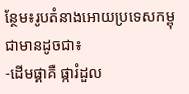ន្ថែម៖រូបតំនាងអោយប្រទេសកម្ពុជាមានដូចជា៖
-ដើមផ្គាគឺ ផ្ការំដួល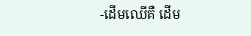-ដើមឈើគឺ ដើម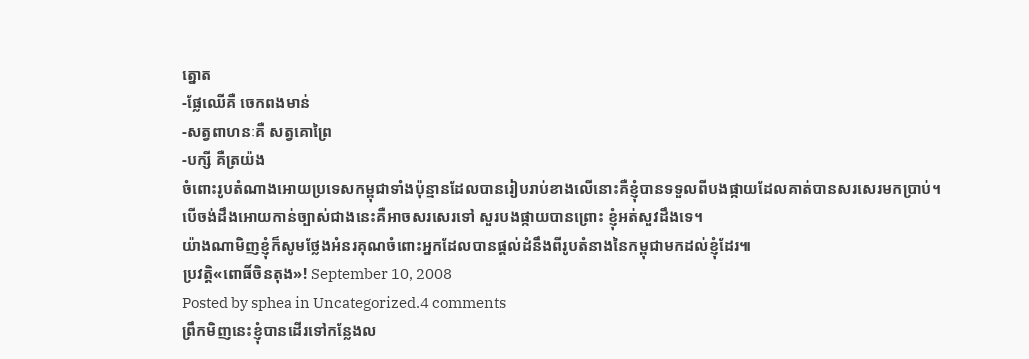ត្នោត
-ផ្លែឈើគឺ ចេកពងមាន់
-សត្វពាហនៈគឺ សត្វគោព្រៃ
-បក្សី គឺត្រយ៉ង
ចំពោះរូបតំណាងអោយប្រទេសកម្ពុជាទាំងប៉ុន្មានដែលបានរៀបរាប់ខាងលើនោះគឺខ្ញុំបានទទួលពីបងផ្កាយដែលគាត់បានសរសេរមកប្រាប់។
បើចង់ដឹងអោយកាន់ច្បាស់ជាងនេះគឺអាចសរសេរទៅ សួរបងផ្កាយបានព្រោះ ខ្ញុំអត់សួវដឹងទេ។
យ៉ាងណាមិញខ្ញុំក៏សូមថ្លែងអំនរគុណចំពោះអ្នកដែលបានផ្តល់ដំនឹងពីរូបតំនាងនៃកម្ពុជាមកដល់ខ្ញុំដែរ៕
ប្រវតិ្ត«ពោធិ៍ចិនតុង»! September 10, 2008
Posted by sphea in Uncategorized.4 comments
ព្រឹកមិញនេះខ្ញុំបានដើរទៅកន្លែងល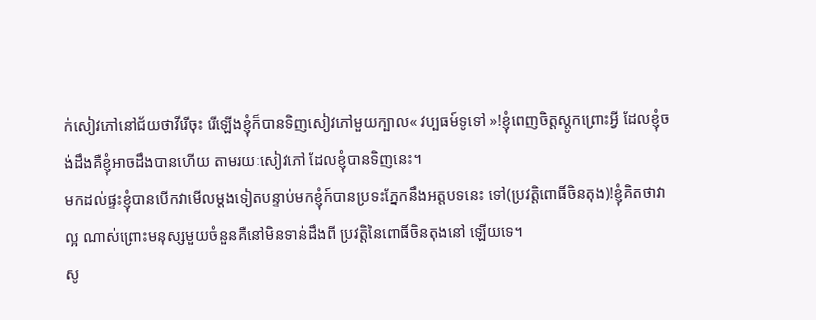ក់សៀវភៅនៅជ័យថាវីរើចុះ រើឡើងខ្ញុំក៏បានទិញសៀវភៅមួយក្បាល« វប្បធម៍ទូទៅ »!ខ្ញុំពេញចិត្តស្តូកព្រោះអ្វី ដែលខ្ញុំចង់ដឹងគឺខ្ញុំអាចដឹងបានហើយ តាមរយៈសៀវភៅ ដែលខ្ញុំបានទិញនេះ។
មកដល់ផ្ទះខ្ញុំបានបើកវាមើលម្តងទៀតបន្ទាប់មកខ្ញុំក៍បានប្រទះភ្នែកនឹងអត្តបទនេះ ទៅ(ប្រវតិ្តពោធិ៍ចិនតុង)!ខ្ញុំគិតថាវាល្អ ណាស់ព្រោះមនុស្សមួយចំនួនគឺនៅមិនទាន់ដឹងពី ប្រវត្តិនៃពោធិ៍ចិនតុងនៅ ឡើយទេ។
សូ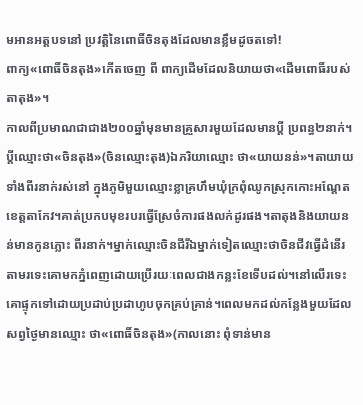មអានអត្តបទនៅ ប្រវត្តិនៃពោធិ៍ចិនតុងដែលមានខ្លឹមដូចតទៅ!
ពាក្យ«ពោធិ៍ចិនតុង»កើតចេញ ពី ពាក្យដើមដែលនិយាយថា«ដើមពោធិ៍របស់តាតុង»។
កាលពីប្រមាណជាជាង២០០ឆ្នាំមុនមានគ្រួសារមួយដែលមានប្តី ប្រពន្ធ២នាក់។ប្តីឈ្មោះថា«ចិនតុង»(ចិនឈ្មោះតុង)ឯភរិយាឈ្មោះ ថា«យាយនន់»។តាយាយទាំងពីរនាក់រស់នៅ ក្នុងភូមិមួយឈ្មោះខ្លាគ្រហឹមឃុំក្រពុំឈូកស្រុកកោះអណ្តែតខេត្តតាកែវ។គាត់ប្រកបមុខរបរធ្វើស្រែចំការផងលក់ដូរផង។តាតុងនិងយាយនន់មានកូនភ្លោះ ពីរនាក់។ម្នាក់ឈ្មោះចិនជីរីឯម្នាក់ទៀតឈ្មោះថាចិនជីវធ្វើដំនើរតាមរទេះគោមកភ្នំពេញដោយប្រើរយៈពេលជាងកន្លះខែទើបដល់។នៅលើរទេះគោផ្ទុកទៅដោយប្រដាប់ប្រដាហូបចុកគ្រប់គ្រាន់។ពេលមកដល់កន្លែងមួយដែលសព្វថ្ងៃមានឈ្មោះ ថា«ពោធិ៍ចិនតុង»(កាលនោះ ពុំទាន់មាន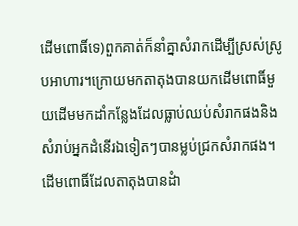ដើមពោធិ៍ទេ)ពួកគាត់ក៏នាំគ្នាសំរាកដើម្បីស្រស់ស្រូបអាហារ។ក្រោយមកតាតុងបានយកដើមពោធិ៍មួយដើមមកដាំកន្លែងដែលធ្លាប់ឈប់សំរាកផងនិងសំរាប់អ្នកដំនើរឯទៀតៗបានម្លប់ជ្រកសំរាកផង។ដើមពោធិ៍ដែលតាតុងបានដំា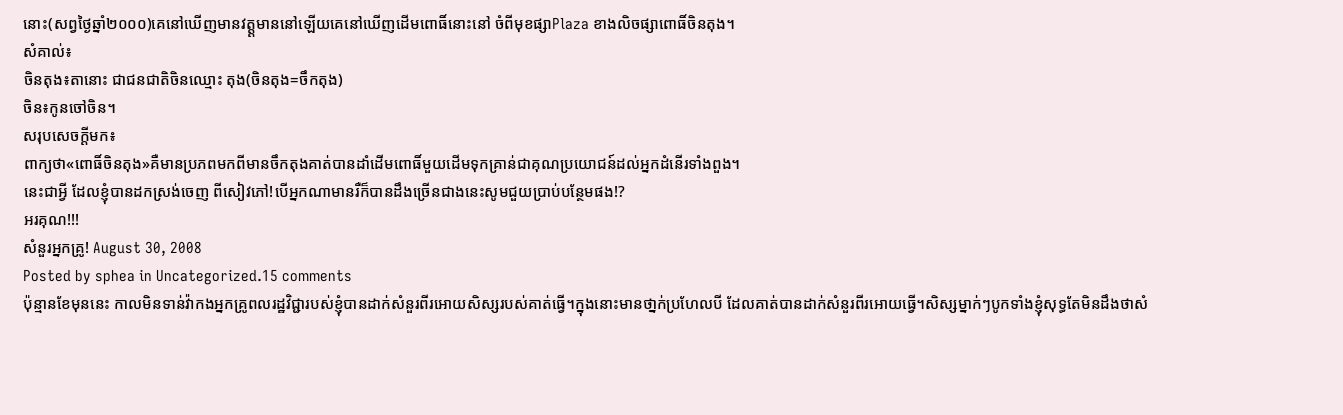នោះ(សព្វថ្ងៃឆ្នាំ២០០០)គេនៅឃើញមានវត្ត្តមាននៅឡើយគេនៅឃើញដើមពោធិ៍នោះនៅ ចំពីមុខផ្សាPlaza ខាងលិចផ្សាពោធិ៍ចិនតុង។
សំគាល់៖
ចិនតុង៖តានោះ ជាជនជាតិចិនឈ្មោះ តុង(ចិនតុង=ចឹកតុង)
ចិន៖កូនចៅចិន។
សរុបសេចក្តីមក៖
ពាក្យថា«ពោធិ៍ចិនតុង»គឺមានប្រភពមកពីមានចឹកតុងគាត់បានដាំដើមពោធិ៍មួយដើមទុកគ្រាន់ជាគុណប្រយោជន៍ដល់អ្នកដំនើរទាំងពួង។
នេះជាអ្វី ដែលខ្ញុំបានដកស្រង់ចេញ ពីសៀវភៅ!បើអ្នកណាមានរឺក៏បានដឹងច្រើនជាងនេះសូមជួយប្រាប់បន្ថែមផង!?
អរគុណ!!!
សំនួរអ្នកគ្រូ! August 30, 2008
Posted by sphea in Uncategorized.15 comments
ប៉ុន្មានខែមុននេះ កាលមិនទាន់វ៉ាកងអ្នកគ្រូពលរដ្ឋវិជ្ជារបស់ខ្ញុំបានដាក់សំនួរពីរអោយសិស្សរបស់គាត់ធ្វើ។ក្នុងនោះមានថា្នក់ប្រហែលបី ដែលគាត់បានដាក់សំនួរពីរអោយធ្វើ។សិស្សម្នាក់ៗបូកទាំងខ្ញុំសុទ្ធតែមិនដឹងថាសំ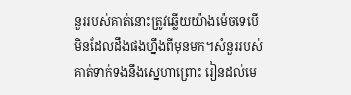នួររបស់គាត់នោះត្រូវឆ្លើយយ៉ាងម៉េចទេបើមិនដែលដឹងផងហ្នឹងពីមុនមក។សំនួររបស់គាត់ទាក់ទងនឹងស្នេហាព្រោះ រៀនដល់មេ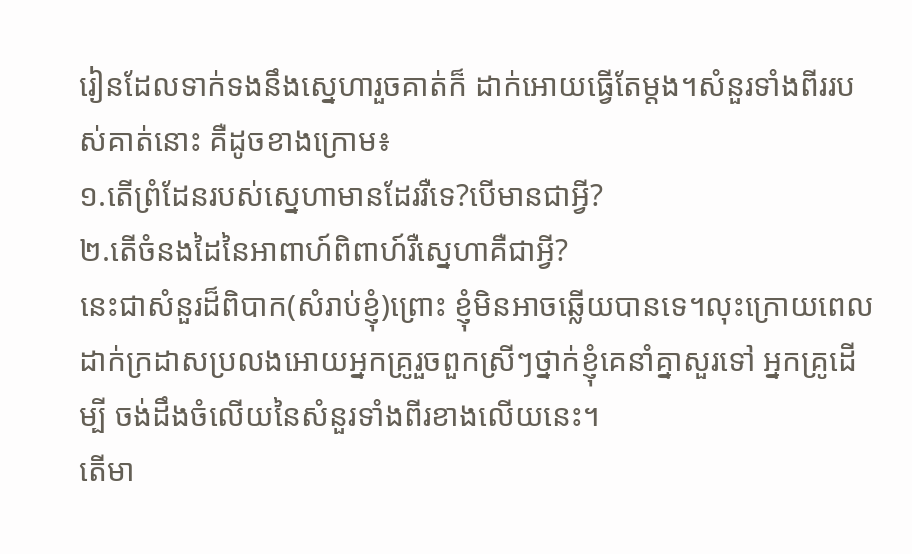រៀនដែលទាក់ទងនឹងស្នេហារួចគាត់ក៏ ដាក់អោយធ្វើតែម្តង។សំនួរទាំងពីររបស់គាត់នោះ គឺដូចខាងក្រោម៖
១.តើព្រំដែនរបស់ស្នេហាមានដែររឺទេ?បើមានជាអ្វី?
២.តើចំនងដៃនៃអាពាហ៍ពិពាហ៍រឺស្នេហាគឺជាអ្វី?
នេះជាសំនួរដ៏ពិបាក(សំរាប់ខ្ញុំ)ព្រោះ ខ្ញុំមិនអាចឆ្លើយបានទេ។លុះក្រោយពេលដាក់ក្រដាសប្រលងអោយអ្នកគ្រូរួចពួកស្រីៗថ្នាក់ខ្ញុំគេនាំគ្នាសួរទៅ អ្នកគ្រូដើម្បី ចង់ដឹងចំលើយនៃសំនួរទាំងពីរខាងលើយនេះ។
តើមា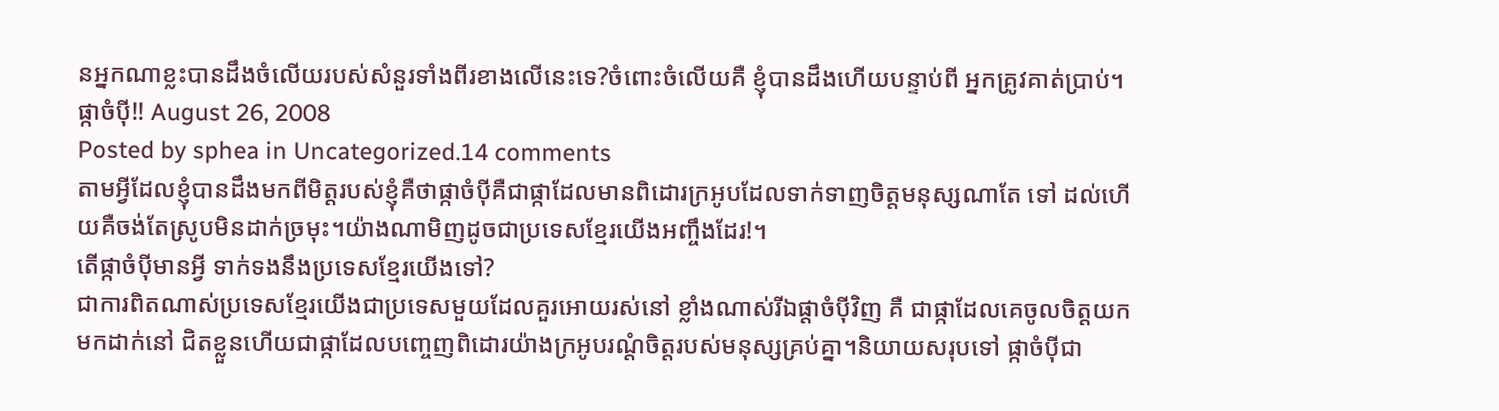នអ្នកណាខ្លះបានដឹងចំលើយរបស់សំនួរទាំងពីរខាងលើនេះទេ?ចំពោះចំលើយគឺ ខ្ញុំបានដឹងហើយបន្ទាប់ពី អ្នកគ្រូវគាត់ប្រាប់។
ផ្កាចំប៉ី!! August 26, 2008
Posted by sphea in Uncategorized.14 comments
តាមអ្វីដែលខ្ញុំបានដឹងមកពីមិត្តរបស់ខ្ញុំគឺថាផ្កាចំប៉ីគឺជាផ្កាដែលមានពិដោរក្រអូបដែលទាក់ទាញចិត្តមនុស្សណាតែ ទៅ ដល់ហើយគឺចង់តែស្រូបមិនដាក់ច្រមុះ។យ៉ាងណាមិញដូចជាប្រទេសខ្មែរយើងអញ្ចឹងដែរ!។
តើផ្កាចំប៉ីមានអ្វី ទាក់ទងនឹងប្រទេសខ្មែរយើងទៅ?
ជាការពិតណាស់ប្រទេសខ្មែរយើងជាប្រទេសមួយដែលគួរអោយរស់នៅ ខ្លាំងណាស់រីឯផ្តាចំប៉ីវិញ គឺ ជាផ្កាដែលគេចូលចិត្តយកមកដាក់នៅ ជិតខ្លួនហើយជាផ្កាដែលបញ្ចេញពិដោរយ៉ាងក្រអូបរណ្តំចិត្តរបស់មនុស្សគ្រប់គ្នា។និយាយសរុបទៅ ផ្កាចំប៉ីជា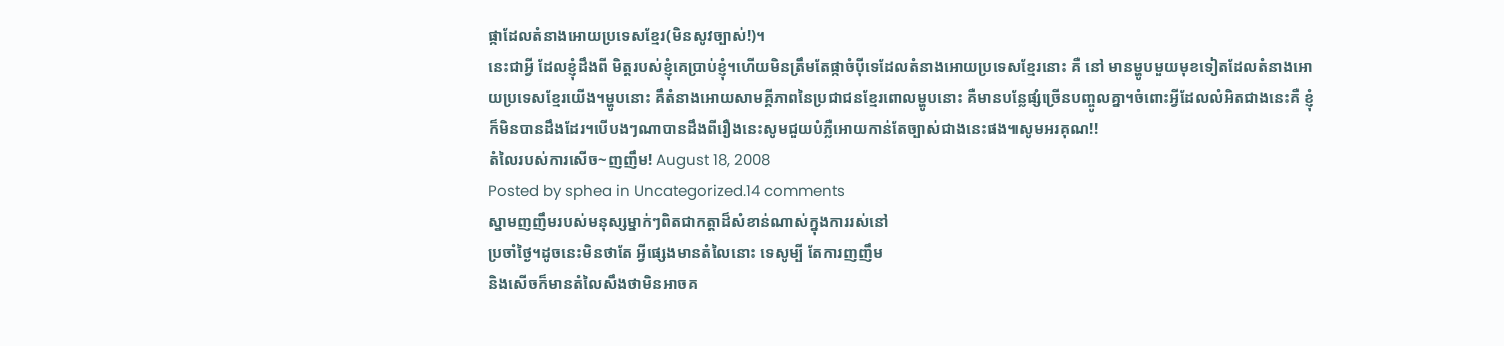ផ្កាដែលតំនាងអោយប្រទេសខ្មែរ(មិនសូវច្បាស់!)។
នេះជាអ្វី ដែលខ្ញុំដឹងពី មិត្តរបស់ខ្ញុំគេប្រាប់ខ្ញុំ។ហើយមិនត្រឹមតែផ្កាចំប៉ីទេដែលតំនាងអោយប្រទេសខ្មែរនោះ គឺ នៅ មានម្ហូបមួយមុខទៀតដែលតំនាងអោយប្រទេសខ្មែរយើង។ម្ហូបនោះ គឹតំនាងអោយសាមគ្គីភាពនៃប្រជាជនខ្មែរពោលម្ហូបនោះ គឺមានបន្លែផ្សំច្រើនបញ្ចូលគ្នា។ចំពោះអ្វីដែលលំអិតជាងនេះគឺ ខ្ញុំក៏មិនបានដឹងដែរ។បើបងៗណាបានដឹងពីរឿងនេះសូមជួយបំភ្លឺអោយកាន់តែច្បាស់ជាងនេះផង៕សូមអរគុណ!!
តំលៃរបស់ការសើច~ញញឹម! August 18, 2008
Posted by sphea in Uncategorized.14 comments
ស្នាមញញឹមរបស់មនុស្សម្នាក់ៗពិតជាកត្តាដ៏សំខាន់ណាស់ក្នុងការរស់នៅ
ប្រចាំថ្ងៃ។ដូចនេះមិនថាតែ អ្វីផ្សេងមានតំលៃនោះ ទេសូម្បី តែការញញឹម
និងសើចក៏មានតំលៃសឹងថាមិនអាចគ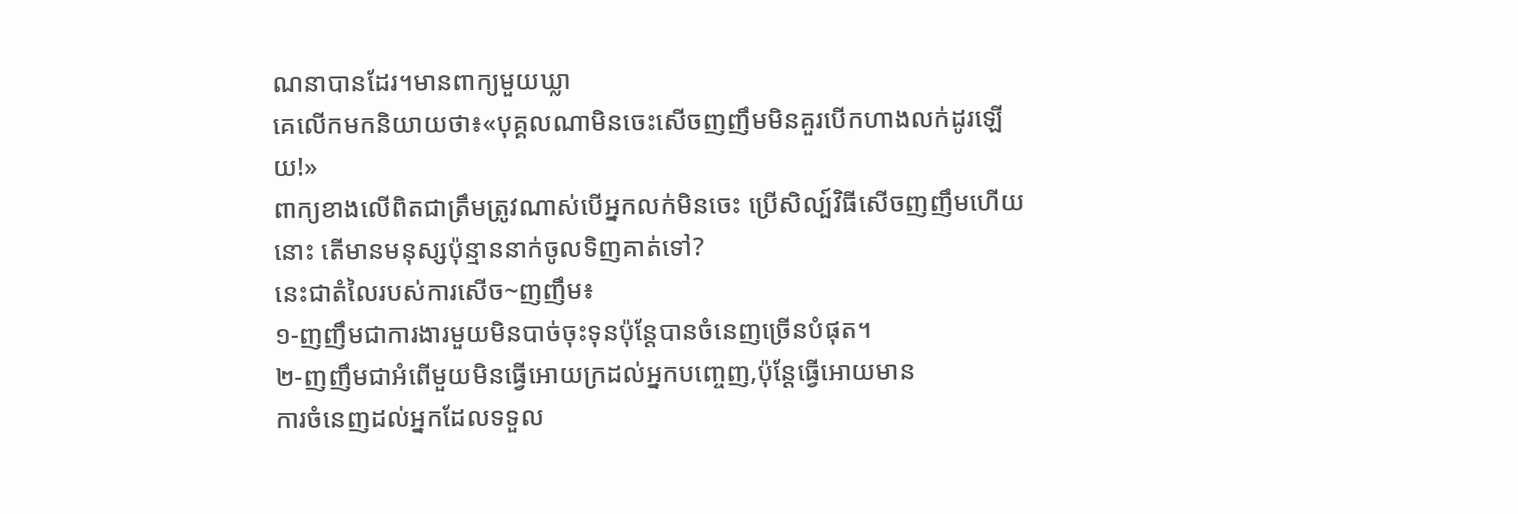ណនាបានដែរ។មានពាក្យមួយឃ្លា
គេលើកមកនិយាយថា៖«បុគ្គលណាមិនចេះសើចញញឹមមិនគួរបើកហាងលក់ដូរឡើយ!»
ពាក្យខាងលើពិតជាត្រឹមត្រូវណាស់បើអ្នកលក់មិនចេះ ប្រើសិល្ប៍វិធីសើចញញឹមហើយនោះ តើមានមនុស្សប៉ុន្មាននាក់ចូលទិញគាត់ទៅ?
នេះជាតំលៃរបស់ការសើច~ញញឹម៖
១-ញញឹមជាការងារមួយមិនបាច់ចុះទុនប៉ុន្តែបានចំនេញច្រើនបំផុត។
២-ញញឹមជាអំពើមួយមិនធ្វើអោយក្រដល់អ្នកបញ្ចេញ,ប៉ុន្តែធ្វើអោយមាន
ការចំនេញដល់អ្នកដែលទទួល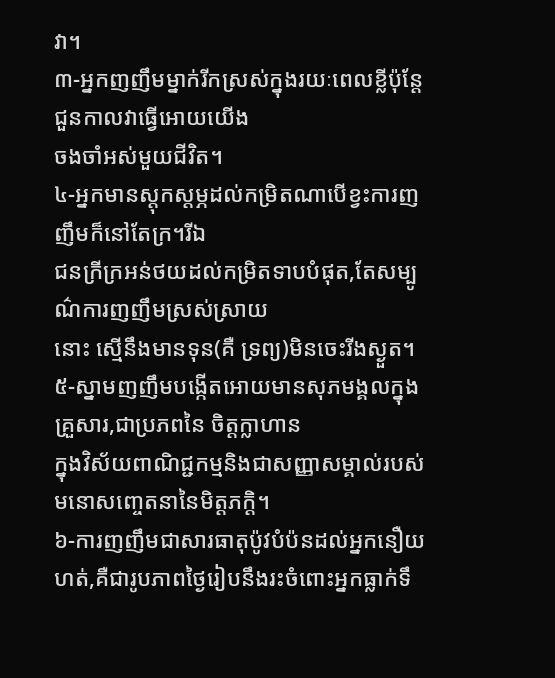វា។
៣-អ្នកញញឹមម្នាក់រីកស្រស់ក្នុងរយៈពេលខ្លីប៉ុន្តែជួនកាលវាធ្វើអោយយើង
ចងចាំអស់មួយជីវិត។
៤-អ្នកមានស្តុកស្តម្ភដល់កម្រិតណាបើខ្វះការញញឹមក៏នៅតែក្រ។រីឯ
ជនក្រីក្រអន់ថយដល់កម្រិតទាបបំផុត,តែសម្បូណ៌ការញញឹមស្រស់ស្រាយ
នោះ ស្មើនឹងមានទុន(គឺ ទ្រព្យ)មិនចេះរីងស្ងួត។
៥-ស្នាមញញឹមបង្កើតអោយមានសុភមង្គលក្នុងគ្រួសារ,ជាប្រភពនៃ ចិត្តក្លាហាន
ក្នុងវិស័យពាណិជ្ជកម្មនិងជាសញ្ញាសម្គាល់របស់មនោសញ្ចេតនានៃមិត្តភក្តិ។
៦-ការញញឹមជាសារធាតុប៉ូវបំប៉នដល់អ្នកនឿយហត់,គឺជារូបភាពថ្ងៃរៀបនឹងរះចំពោះអ្នកធ្លាក់ទឹ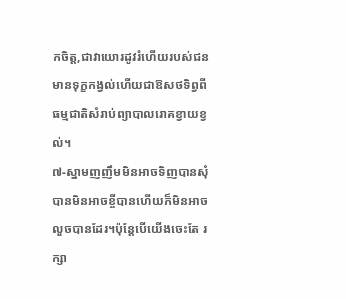កចិត្ត,ជាវាយោរដូវរំហើយរបស់ជនមានទុក្ខកង្វល់ហើយជាឱសថទិព្វពី ធម្មជាតិសំរាប់ព្យាបាលរោគខ្វាយខ្វល់។
៧-ស្នាមញញឹមមិនអាចទិញបានសុំបានមិនអាចខ្ចីបានហើយក៏មិនអាចលួចបានដែរ។ប៉ុន្តែបើយើងចេះតែ រក្សា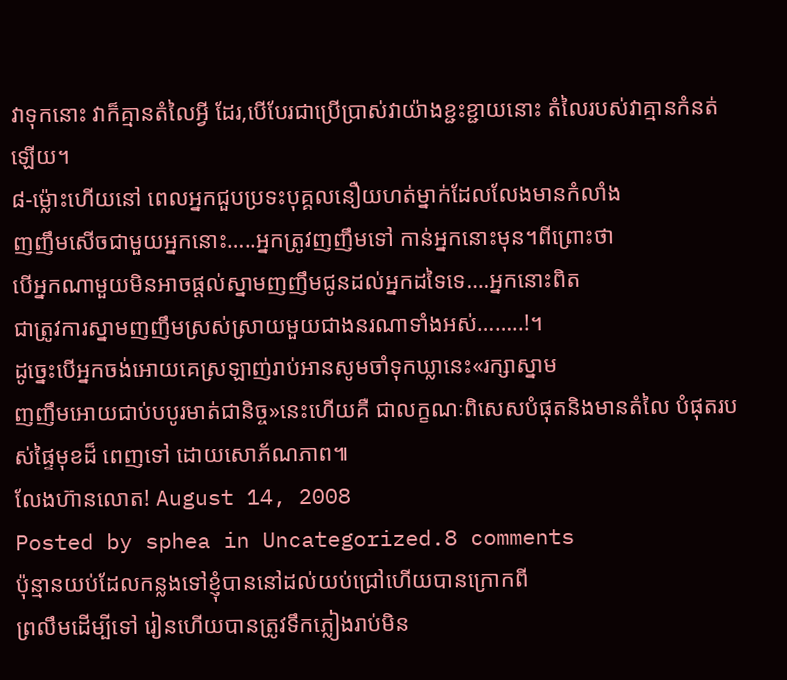វាទុកនោះ វាក៏គ្មានតំលៃអ្វី ដែរ,បើបែរជាប្រើប្រាស់វាយ៉ាងខ្ជះខ្ជាយនោះ តំលៃរបស់វាគ្មានកំនត់ឡើយ។
៨-ម្ល៉ោះហើយនៅ ពេលអ្នកជួបប្រទះបុគ្គលនឿយហត់ម្នាក់ដែលលែងមានកំលាំង
ញញឹមសើចជាមួយអ្នកនោះ…..អ្នកត្រូវញញឹមទៅ កាន់អ្នកនោះមុន។ពីព្រោះថា
បើអ្នកណាមួយមិនអាចផ្តល់ស្នាមញញឹមជូនដល់អ្នកដទៃទេ….អ្នកនោះពិត
ជាត្រូវការស្នាមញញឹមស្រស់ស្រាយមួយជាងនរណាទាំងអស់……..!។
ដូច្នេះបើអ្នកចង់អោយគេស្រឡាញ់រាប់អានសូមចាំទុកឃ្លានេះ«រក្សាស្នាម
ញញឹមអោយជាប់បបូរមាត់ជានិច្ច»នេះហើយគឺ ជាលក្ខណៈពិសេសបំផុតនិងមានតំលៃ បំផុតរបស់ផ្ទៃមុខដ៏ ពេញទៅ ដោយសោភ័ណភាព៕
លែងហ៊ានលោត! August 14, 2008
Posted by sphea in Uncategorized.8 comments
ប៉ុន្មានយប់ដែលកន្លងទៅខ្ញុំបាននៅដល់យប់ជ្រៅហើយបានក្រោកពី
ព្រលឹមដើម្បីទៅ រៀនហើយបានត្រូវទឹកភ្លៀងរាប់មិន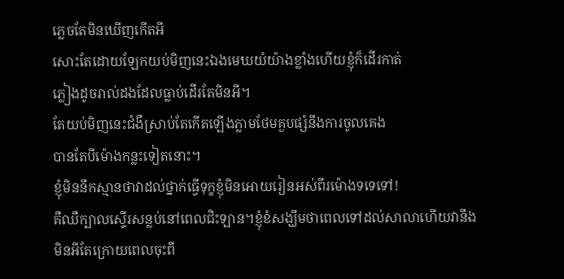ភ្លេចតែមិនឃើញកើតអី
សោះតែដោយឡែកយប់មិញនេះឯងមេឃយំយ៉ាងខ្លាំងហើយខ្ញុំក៏ដើរកាត់
ភ្លៀងដូចរាល់ដងដែលធ្លាប់ដើរតែមិនអី។
តែយប់មិញនេះជំងឺស្រាប់តែកើតឡើងភ្លាមថែមគួបផ្សំនឹងការចូលគេង
បានតែបីម៉ោងកន្លះទៀតនោះ។
ខ្ញុំមិននឹកស្មានថាវាដល់ថ្នាក់ធ្វើទុក្ខខ្ញុំមិនអោយរៀនអស់ពីរម៉ោងទទេទៅ!
គឺឈឺក្បាលស្ទើរសន្លប់នៅពេលជិះឡាន។ខ្ញុំខំសង្ឃឹមថាពេលទៅដល់សាលាហើយវានឹង
មិនអីតែក្រោយពេលចុះពី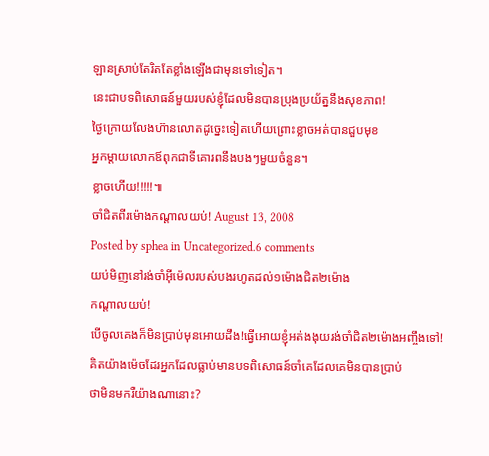ឡានស្រាប់តែរិតតែខ្លាំងឡើងជាមុនទៅទៀត។
នេះជាបទពិសោធន៍មួយរបស់ខ្ញុំដែលមិនបានប្រុងប្រយ័ត្ននឹងសុខភាព!
ថ្ងៃក្រោយលែងហ៊ានលោតដូច្នេះទៀតហើយព្រោះខ្លាចអត់បានជួបមុខ
អ្នកម្តាយលោកឪពុកជាទីគោរពនឹងបងៗមួយចំនួន។
ខ្លាចហើយ!!!!!៕
ចាំជិតពីរម៉ោងកណ្តាលយប់! August 13, 2008
Posted by sphea in Uncategorized.6 comments
យប់មិញនៅរង់ចាំអ៊ីម៉េលរបស់បងរហូតដល់១ម៉ោងជិត២ម៉ោង
កណ្តាលយប់!
បើចូលគេងក៏មិនប្រាប់មុនអោយដឹង!ធ្វើអោយខ្ញុំអត់ងងុយរង់ចាំជិត២ម៉ោងអញ្ចឹងទៅ!
គិតយ៉ាងម៉េចដែរអ្នកដែលធ្លាប់មានបទពិសោធន៍ចាំគេដែលគេមិនបានប្រាប់
ថាមិនមករឺយ៉ាងណានោះ?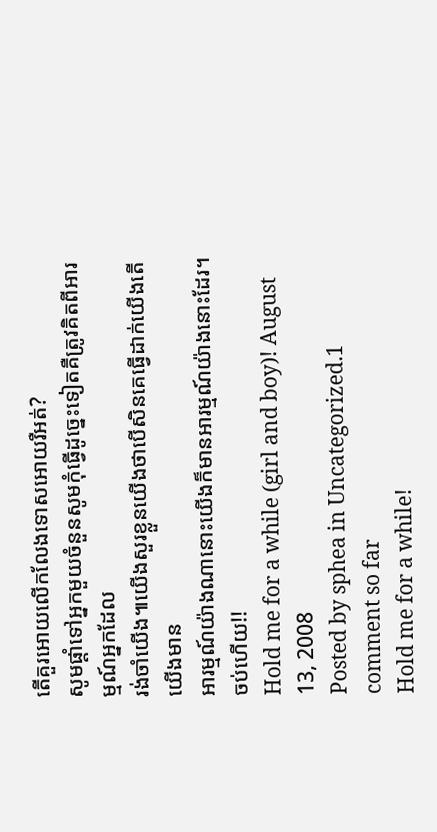តើគួរអោយលើកលែងទោសអោយរឺអត់?
សូមផ្តាំទៅអ្នកមួយចំនួនសូមកុំធ្វើដូច្នេះទៀតគឺត្រូវគិតពីអារម្មណ៍អ្នកដែល
រង់ចាំយើង៕យើងសួរខ្លួនយើងថាបើសិនគេធ្វើដាក់យើងតើយើងមាន
អារម្មណ៍យ៉ាងណានោះយើងក៏មានអារម្មណ៍យ៉ាងនោះដែរ។
ចប់ហើយ!!
Hold me for a while (girl and boy)! August 13, 2008
Posted by sphea in Uncategorized.1 comment so far
Hold me for a while!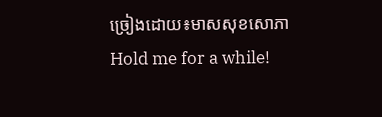ច្រៀងដោយ៖មាសសុខសោភា
Hold me for a while!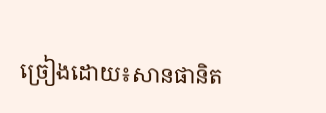ច្រៀងដោយ៖សានផានិត